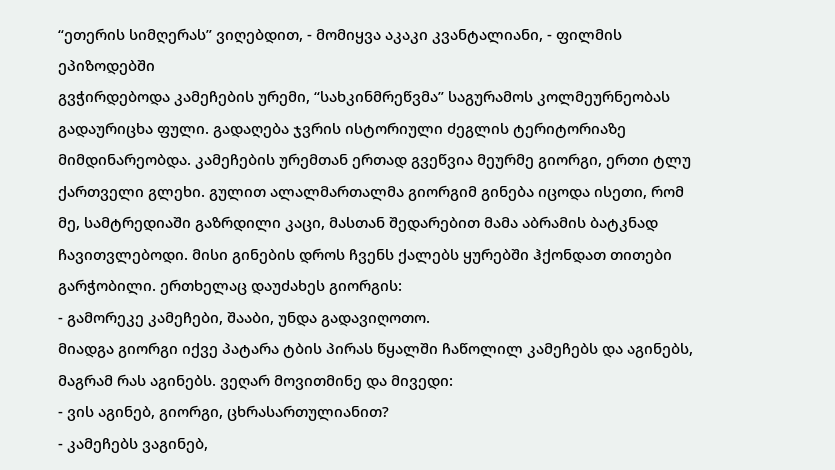“ეთერის სიმღერას” ვიღებდით, - მომიყვა აკაკი კვანტალიანი, - ფილმის ეპიზოდებში
გვჭირდებოდა კამეჩების ურემი, “სახკინმრეწვმა” საგურამოს კოლმეურნეობას გადაურიცხა ფული. გადაღება ჯვრის ისტორიული ძეგლის ტერიტორიაზე მიმდინარეობდა. კამეჩების ურემთან ერთად გვეწვია მეურმე გიორგი, ერთი ტლუ ქართველი გლეხი. გულით ალალმართალმა გიორგიმ გინება იცოდა ისეთი, რომ მე, სამტრედიაში გაზრდილი კაცი, მასთან შედარებით მამა აბრამის ბატკნად ჩავითვლებოდი. მისი გინების დროს ჩვენს ქალებს ყურებში ჰქონდათ თითები გარჭობილი. ერთხელაც დაუძახეს გიორგის:
- გამორეკე კამეჩები, შააბი, უნდა გადავიღოთო.
მიადგა გიორგი იქვე პატარა ტბის პირას წყალში ჩაწოლილ კამეჩებს და აგინებს, მაგრამ რას აგინებს. ვეღარ მოვითმინე და მივედი:
- ვის აგინებ, გიორგი, ცხრასართულიანით?
- კამეჩებს ვაგინებ,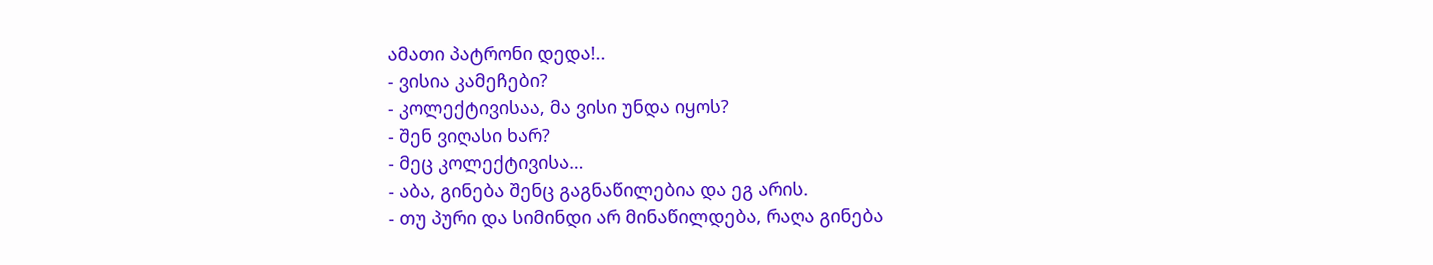ამათი პატრონი დედა!..
- ვისია კამეჩები?
- კოლექტივისაა, მა ვისი უნდა იყოს?
- შენ ვიღასი ხარ?
- მეც კოლექტივისა…
- აბა, გინება შენც გაგნაწილებია და ეგ არის.
- თუ პური და სიმინდი არ მინაწილდება, რაღა გინება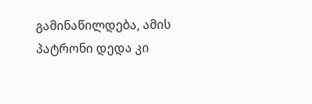გამინაწილდება, ამის პატრონი დედა კი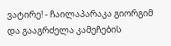ვატირე! - ჩაილაპარაკა გიორგიმ და გააგრძელა კამეჩების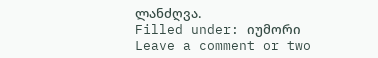ლანძღვა.
Filled under: იუმორი
Leave a comment or two